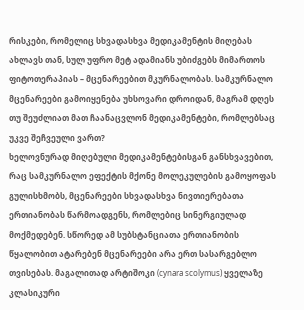რისკები, რომელიც სხვადასხვა მედიკამენტის მიღებას ახლავს თან, სულ უფრო მეტ ადამიანს უბიძგებს მიმართოს ფიტოთერაპიას – მცენარეებით მკურნალობას. სამკურნალო მცენარეები გამოიყენება უხსოვარი დროიდან, მაგრამ დღეს თუ შეუძლიათ მათ ჩაანაცვლონ მედიკამენტები, რომლებსაც უკვე შეჩვეული ვართ?
ხელოვნურად მიღებული მედიკამენტებისგან განსხვავებით, რაც სამკურნალო ეფექტის მქონე მოლეკულების გამოყოფას გულისხმობს, მცენარეები სხვადასხვა ნივთიერებათა ერთიანობას წარმოადგენს, რომლებიც სინერგიულად მოქმედებენ. სწორედ ამ სუბსტანციათა ერთიანობის წყალობით ატარებენ მცენარეები არა ერთ სასარგებლო თვისებას. მაგალითად არტიშოკი (cynara scolymus) ყველაზე კლასიკური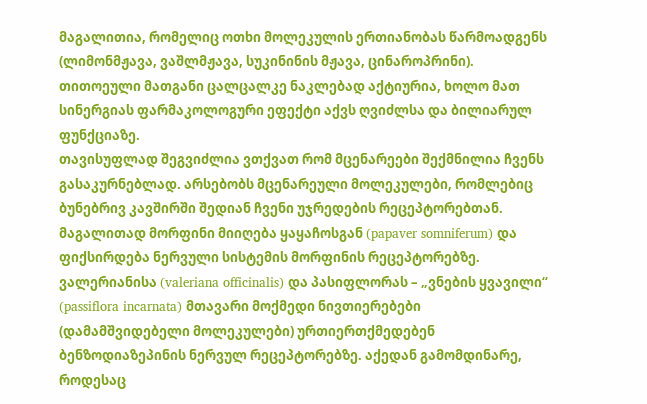მაგალითია, რომელიც ოთხი მოლეკულის ერთიანობას წარმოადგენს (ლიმონმჟავა, ვაშლმჟავა, სუკინინის მჟავა, ცინაროპრინი). თითოეული მათგანი ცალცალკე ნაკლებად აქტიურია, ხოლო მათ სინერგიას ფარმაკოლოგური ეფექტი აქვს ღვიძლსა და ბილიარულ ფუნქციაზე.
თავისუფლად შეგვიძლია ვთქვათ რომ მცენარეები შექმნილია ჩვენს გასაკურნებლად. არსებობს მცენარეული მოლეკულები, რომლებიც ბუნებრივ კავშირში შედიან ჩვენი უჯრედების რეცეპტორებთან. მაგალითად მორფინი მიიღება ყაყაჩოსგან (papaver somniferum) და ფიქსირდება ნერვული სისტემის მორფინის რეცეპტორებზე. ვალერიანისა (valeriana officinalis) და პასიფლორას – „ვნების ყვავილი“ (passiflora incarnata) მთავარი მოქმედი ნივთიერებები (დამამშვიდებელი მოლეკულები) ურთიერთქმედებენ ბენზოდიაზეპინის ნერვულ რეცეპტორებზე. აქედან გამომდინარე, როდესაც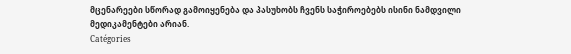მცენარეები სწორად გამოიყენება და პასუხობს ჩვენს საჭიროებებს ისინი ნამდვილი მედიკამენტები არიან.
Catégories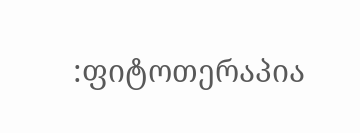:ფიტოთერაპია